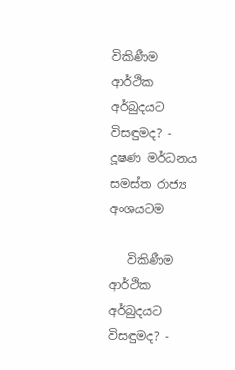විකිණීම ආර්ථික අර්බුදයට විසඳුමද? - දූෂණ මර්ධනය සමස්ත රාජ්‍ය අංශයටම

   විකිණීම ආර්ථික අර්බුදයට විසඳුමද? -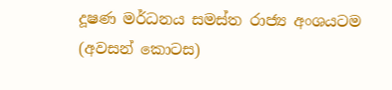දූෂණ මර්ධනය සමස්ත රාජ්‍ය අංශයටම
(අවසන් කොටස)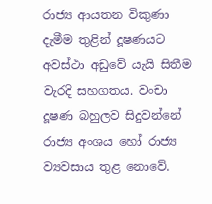රාජ්‍ය ආයතන විකුණා දැමීම තුළින් දූෂණයට අවස්ථා අඩුවේ යැයි සිතීම වැරදි සහගතය. වංචා දූෂණ බහුලව සිදුවන්නේ රාජ්‍ය අංශය හෝ රාජ්‍ය ව්‍යවසාය තුළ නොවේ.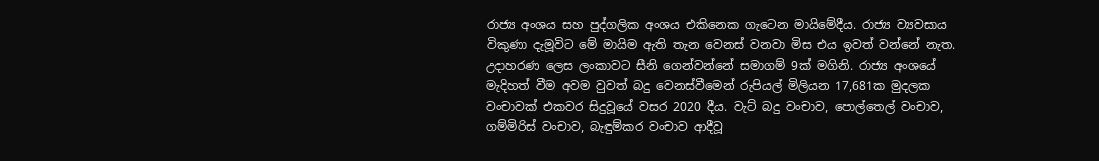රාජ්‍ය අංශය සහ පුද්ගලික අංශය එකිනෙක ගැටෙන මායිමේදීය. රාජ්‍ය ව්‍යවසාය විකුණා දැමූවිට මේ මායිම ඇති තැන වෙනස් වනවා මිස එය ඉවත් වන්නේ නැත. උදාහරණ ලෙස ලංකාවට සීනි ගෙන්වන්නේ සමාගම් 9ක් මගිනි. රාජ්‍ය අංශයේ මැදිහත් වීම අවම වුවත් බදු වෙනස්වීමෙන් රුපියල් මිලියන 17,681ක මුදලක වංචාවක් එකවර සිදුවූයේ වසර 2020 දීය. වැට් බදු වංචාව, පොල්තෙල් වංචාව, ගම්මිරිස් වංචාව, බැඳුම්කර වංචාව ආදීවූ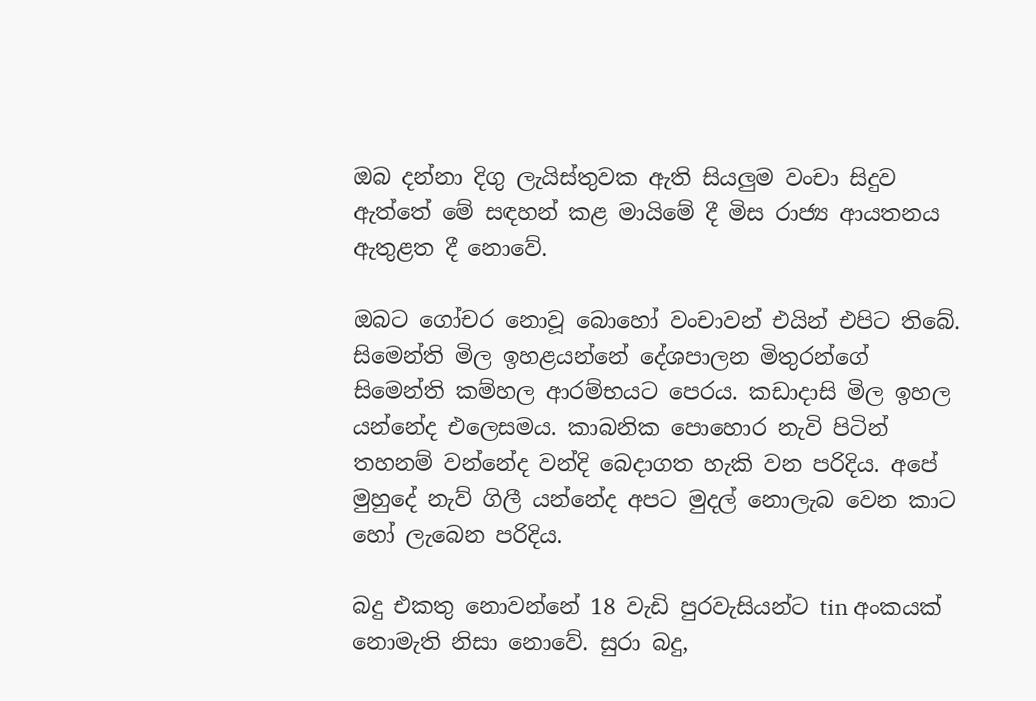ඔබ දන්නා දිගු ලැයිස්තුවක ඇති සියලුම වංචා සිදුව ඇත්තේ මේ සඳහන් කළ මායිමේ දී මිස රාජ්‍ය ආයතනය ඇතුළත දී නොවේ.

ඔබට ගෝචර නොවූ බොහෝ වංචාවන් එයින් එපිට තිබේ. සිමෙන්ති මිල ඉහළයන්නේ දේශපාලන මිතුරන්ගේ සිමෙන්ති කම්හල ආරම්භයට පෙරය. කඩාදාසි මිල ඉහල යන්නේද එලෙසමය. කාබනික පොහොර නැවි පිටින් තහනම් වන්නේද වන්දි බෙදාගත හැකි වන පරිදිය. අපේ මුහුදේ නැව් ගිලී යන්නේද අපට මුදල් නොලැබ වෙන කාට හෝ ලැබෙන පරිදිය.

බදු එකතු නොවන්නේ 18 වැඩි පුරවැසියන්ට tin අංකයක් නොමැති නිසා නොවේ. සුරා බදු,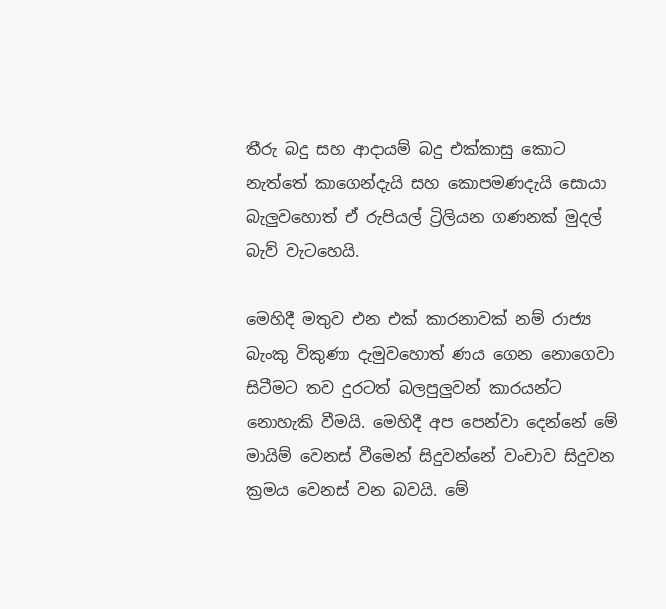තීරු බදු සහ ආදායම් බදු එක්කාසු කොට නැත්තේ කාගෙන්දැයි සහ කොපමණදැයි සොයා බැලුවහොත් ඒ රුපියල් ට්‍රිලියන ගණනක් මුදල් බැව් වැටහෙයි.

මෙහිදී මතුව එන එක් කාරනාවක් නම් රාජ්‍ය බැංකු විකුණා දැමුවහොත් ණය ගෙන නොගෙවා සිටීමට තව දුරටත් බලපුලුවන් කාරයන්ට නොහැකි වීමයි. මෙහිදී අප පෙන්වා දෙන්නේ මේ මායිම් වෙනස් වීමෙන් සිදුවන්නේ වංචාව සිදුවන ක්‍රමය වෙනස් වන බවයි. මේ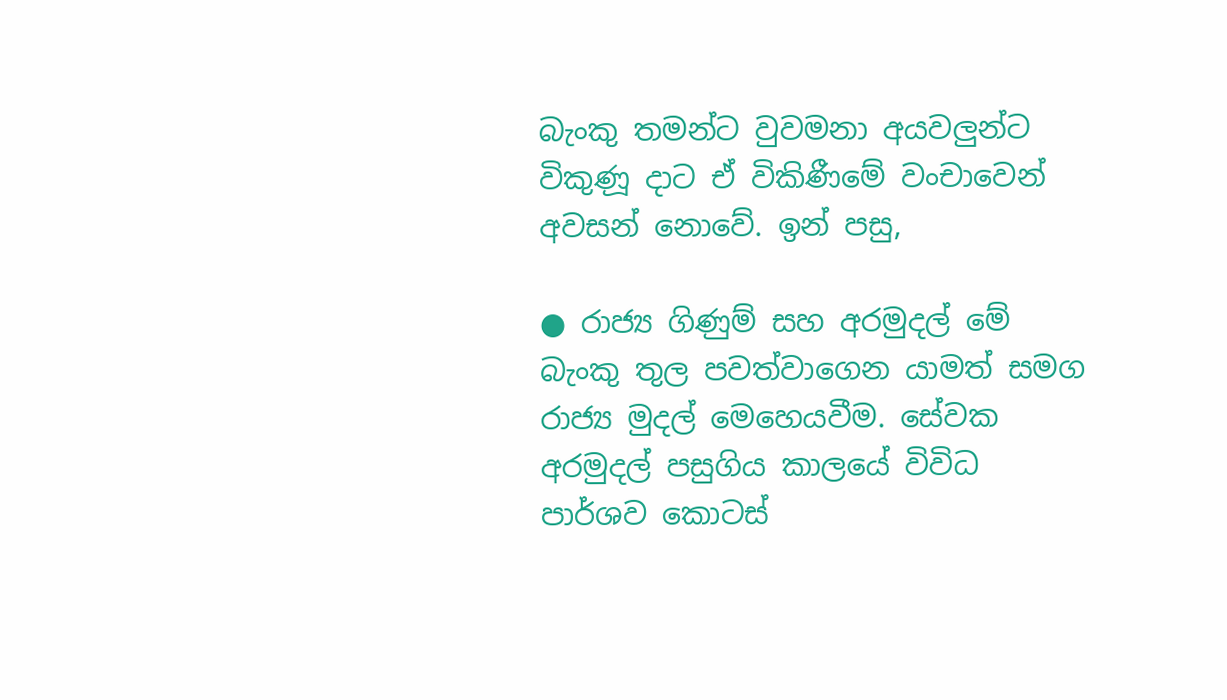බැංකු තමන්ට වුවමනා අයවලුන්ට විකුණූ දාට ඒ විකිණීමේ වංචාවෙන් අවසන් නොවේ. ඉන් පසු,

● රාජ්‍ය ගිණුම් සහ අරමුදල් මේ බැංකු තුල පවත්වාගෙන යාමත් සමග රාජ්‍ය මුදල් මෙහෙයවීම. සේවක අරමුදල් පසුගිය කාලයේ විවිධ පාර්ශව කොටස්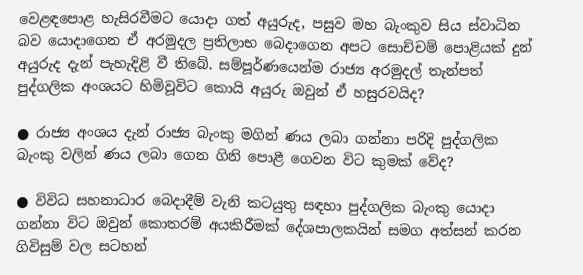වෙළඳපොළ හැසිරවීමට යොදා ගත් අයුරුද, පසුව මහ බැංකුව සිය ස්වාධින බව යොදාගෙන ඒ අරමුදල ප්‍රතිලාභ බෙදාගෙන අපට සොච්චම් පොළියක් දුන් අයුරුද දැන් පැහැදිළි වී තිබේ. සම්පූර්ණයෙන්ම රාජ්‍ය අරමුදල් තැන්පත් පුද්ගලික අංශයට හිමිවූවිට කොයි අයුරු ඔවුන් ඒ හසුරවයිද?

● රාජ්‍ය අංශය දැන් රාජ්‍ය බැංකු මගින් ණය ලබා ගන්නා පරිදි පුද්ගලික බැංකු වලින් ණය ලබා ගෙන ගිනි පොළී ගෙවන විට කුමක් වේද?

● විවිධ සහනාධාර බෙදාදීම් වැනි කටයුතු සඳහා පුද්ගලික බැංකු යොදා ගන්නා විට ඔවුන් කොතරම් අයකිරීමක් දේශපාලකයින් සමග අත්සන් කරන ගිවිසුම් වල සටහන්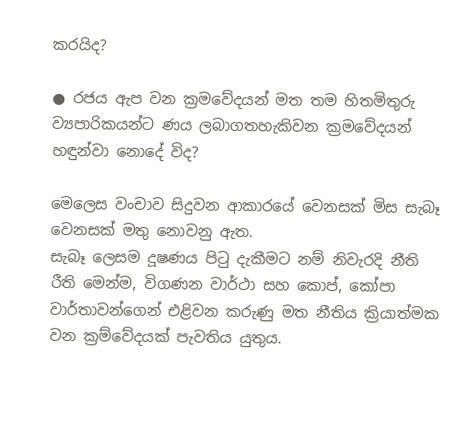කරයිද?

● රජය ඇප වන ක්‍රමවේදයන් මත තම හිතමිතුරු ව්‍යපාරිකයන්ට ණය ලබාගතහැකිවන ක්‍රමවේදයන් හඳුන්වා නොදේ විද?

මෙලෙස වංචාව සිදුවන ආකාරයේ වෙනසක් මිස සැබෑ වෙනසක් මතු නොවනු ඇත.
සැබෑ ලෙසම දූෂණය පිටු දැකීමට නම් නිවැරදි නීති රීති මෙන්ම, විගණන වාර්ථා සහ කොප්, කෝපා වාර්තාවන්ගෙන් එළිවන කරුණු මත නීතිය ක්‍රියාත්මක වන ක්‍රම්වේදයක් පැවතිය යුතුය.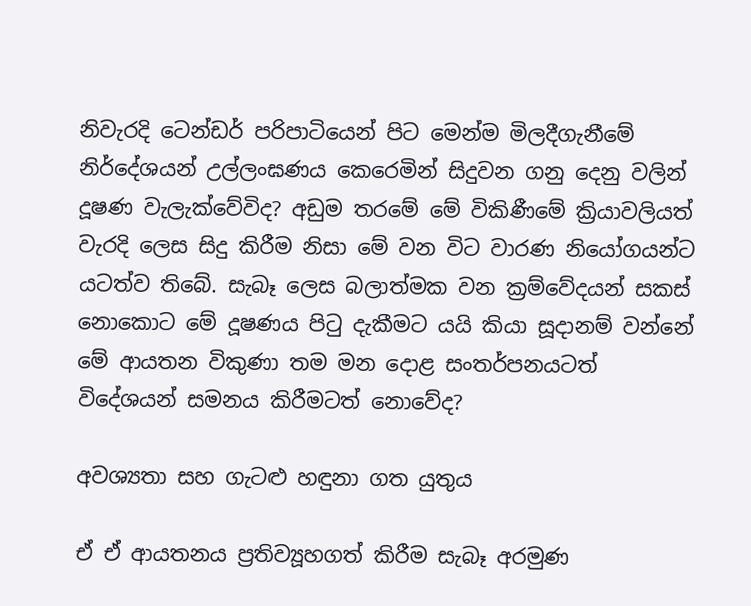නිවැරදි ටෙන්ඩර් පරිපාටියෙන් පිට මෙන්ම මිලදීගැනීමේ නිර්දේශයන් උල්ලංඝණය කෙරෙමින් සිදුවන ගනු දෙනු වලින් දූෂණ වැලැක්වේවිද? අඩුම තරමේ මේ විකිණීමේ ක්‍රියාවලියත් වැරදි ලෙස සිදු කිරීම නිසා මේ වන විට වාරණ නියෝගයන්ට යටත්ව තිබේ. සැබෑ ලෙස බලාත්මක වන ක්‍රම්වේදයන් සකස් නොකොට මේ දූෂණය පිටු දැකීමට යයි කියා සූදානම් වන්නේ මේ ආයතන විකුණා තම මන දොළ සංතර්පනයටත් විදේශයන් සමනය කිරීමටත් නොවේද?

අවශ්‍යතා සහ ගැටළු හඳුනා ගත යුතුය

ඒ ඒ ආයතනය ප්‍රතිව්‍යූහගත් කිරීම සැබෑ අරමුණ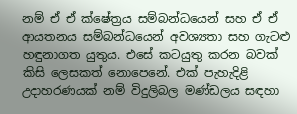නම් ඒ ඒ ක්ෂේත්‍රය සම්බන්ධයෙන් සහ ඒ ඒ ආයතනය සම්බන්ධයෙන් අවශ්‍යතා සහ ගැටළු හඳුනාගත යුතුය. එසේ කටයුතු කරන බවක් කිසි ලෙසකත් නොපෙනේ. එක් පැහැදිළි උදාහරණයක් නම් විදුලිබල මණ්ඩලය සඳහා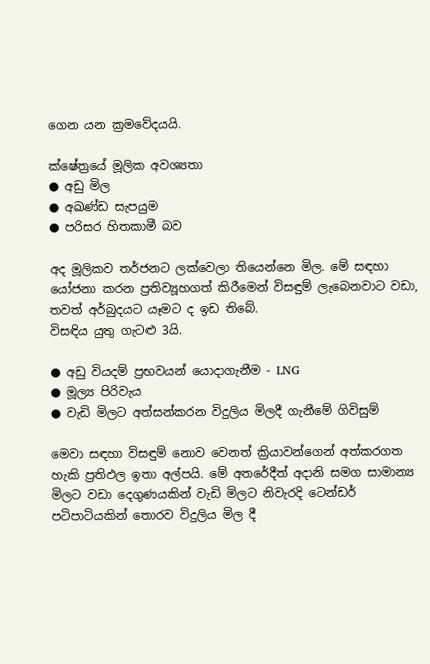ගෙන යන ක්‍රමවේදයයි.

ක්ෂේත්‍රයේ මූලික අවශ්‍යතා
● අඩු මිල
● අඛණ්ඩ සැපයුම
● පරිසර හිතකාමී බව

අද මූලිකව තර්ජනට ලක්වෙලා තියෙන්නෙ මිල. මේ සඳහා යෝජනා කරන ප්‍රතිව්‍යූහගත් කිරීමෙන් විසඳුම් ලැබෙනවාට වඩා, තවත් අර්බුදයට යෑමට ද ඉඩ තිබේ.
විසඳිය යුතු ගැටළු 3යි.

● අඩු වියදම් ප්‍රභවයන් යොදාගැනීම - LNG
● මූල්‍ය පිරිවැය
● වැඩි මිලට අත්සන්කරන විදුලිය මිලදී ගැනීමේ ගිවිසුම්

මෙවා සඳහා විසඳුම් නොව වෙනත් ක්‍රියාවන්ගෙන් අත්කරගත හැකි ප්‍රතිඵල ඉතා අල්පයි. මේ අතරේදීත් අදානි සමග සාමාන්‍ය මිලට වඩා දෙගුණයකින් වැඩි මිලට නිවැරදි ටෙන්ඩර් පටිපාටියකින් තොරව විදුලිය මිල දී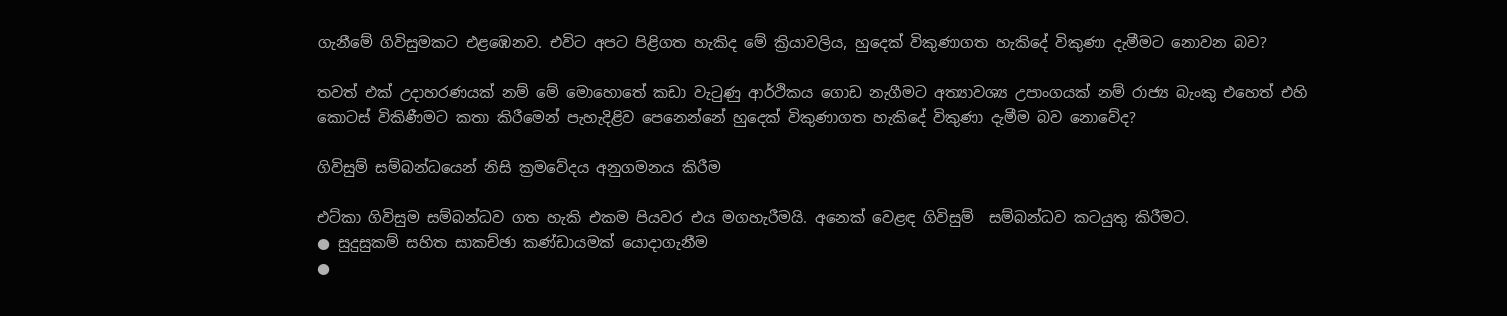ගැනීමේ ගිවිසුමකට එළඹෙනව. එවිට අපට පිළිගත හැකිද මේ ක්‍රියාවලිය, හුදෙක් විකුණාගත හැකිදේ විකුණා දැමීමට නොවන බව?

තවත් එක් උදාහරණයක් නම් මේ මොහොතේ කඩා වැටුණු ආර්ථිකය ගොඩ නැගීමට අත්‍යාවශ්‍ය උපාංගයක් නම් රාජ්‍ය බැංකු එහෙත් එහි කොටස් විකිණීමට කතා කිරීමෙන් පැහැදිළිව පෙනෙන්නේ හුදෙක් විකුණාගත හැකිදේ විකුණා දැමීම බව නොවේද?

ගිවිසුම් සම්බන්ධයෙන් නිසි ක්‍රමවේදය අනුගමනය කිරීම

එට්කා ගිවිසුම සම්බන්ධව ගත හැකි එකම පියවර එය මගහැරීමයි. අනෙක් වෙළඳ ගිවිසුම්  සම්බන්ධව කටයුතු කිරීමට.
● සුදුසුකම් සහිත සාකච්ඡා කණ්ඩායමක් යොදාගැනීම
●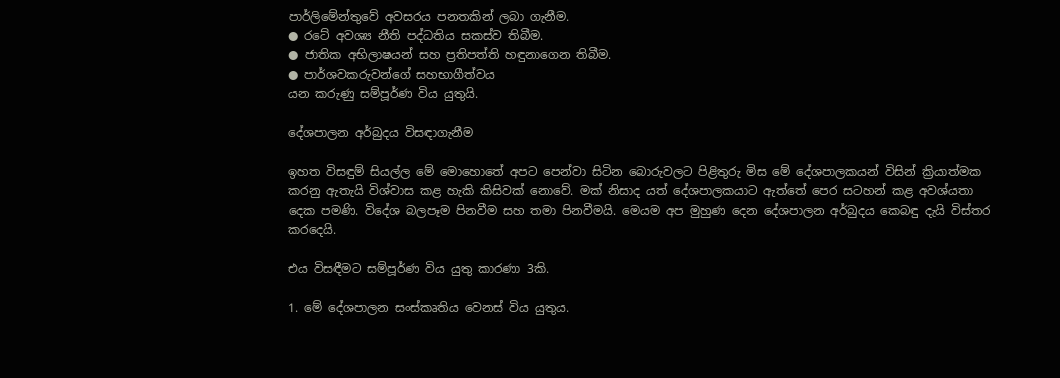පාර්ලිමේන්තුවේ අවසරය පනතකින් ලබා ගැනීම.
● රටේ අවශ්‍ය නීති පද්ධතිය සකස්ව තිබීම.
● ජාතික අභිලාෂයන් සහ ප්‍රතිපත්ති හඳුනාගෙන තිබීම.
● පාර්ශවකරුවන්ගේ සහභාගීත්වය
යන කරුණු සම්පූර්ණ විය යුතුයි.

දේශපාලන අර්බුදය විසඳාගැනීම

ඉහත විසඳුම් සියල්ල මේ මොහොතේ අපට පෙන්වා සිටින බොරුවලට පිළිතුරු මිස මේ දේශපාලකයන් විසින් ක්‍රියාත්මක කරනු ඇතැයි විශ්වාස කළ හැකි කිසිවක් නොවේ. මක් නිසාද යත් දේශපාලකයාට ඇත්තේ පෙර සටහන් කළ අවශ්යතා දෙක පමණි. විදේශ බලපෑම පිනවීම සහ තමා පිනවීමයි. මෙයම අප මුහුණ දෙන දේශපාලන අර්බුදය කෙබඳු දැයි විස්තර කරදෙයි.

එය විසඳීමට සම්පූර්ණ විය යුතු කාරණා 3කි.

1. මේ දේශපාලන සංස්කෘතිය වෙනස් විය යුතුය.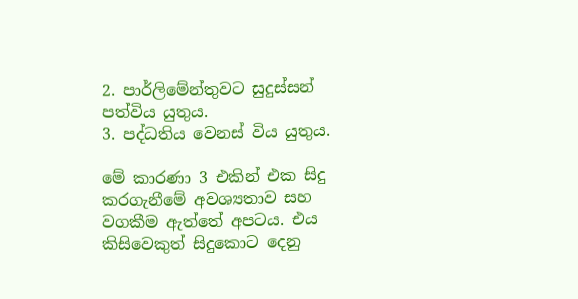2. පාර්ලිමේන්තුවට සුදුස්සන් පත්විය යුතුය.
3. පද්ධතිය වෙනස් විය යුතුය.

මේ කාරණා 3 එකින් එක සිදු කරගැනීමේ අවශ්‍යතාව සහ වගකීම ඇත්තේ අපටය. එය කිසිවෙකුත් සිදුකොට දෙනු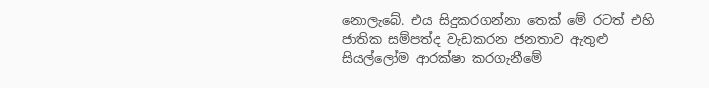නොලැබේ. එය සිදුකරගන්නා තෙක් මේ රටත් එහි ජාතික සම්පත්ද වැඩකරන ජනතාව ඇතුළු සියල්ලෝම ආරක්ෂා කරගැනීමේ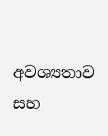අවශ්‍යතාව සහ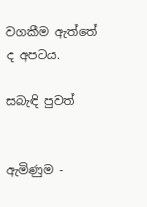වගකීම ඇත්තේ ද අපටය.

සබැඳි පුවත්


ඇමිණුම -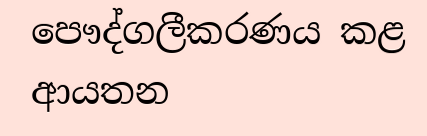පෞද්ගලීකරණය කළ ආයතන